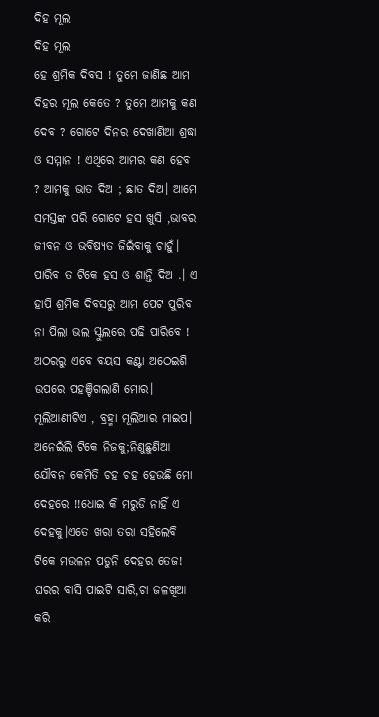ଦିହ ମୂଲ
ଦିହ ମୂଲ
ହେ ଶ୍ରମିକ ଦିବସ ! ତୁମେ ଜାଣିଛ ଆମ ଦିହର ମୂଲ କେତେ ? ତୁମେ ଆମକୁ କଣ ଦେବ ? ଗୋଟେ ଦିନର ଦେଖାଣିଆ ଶ୍ରଦ୍ଧା ଓ ସମ୍ମାନ ! ଏଥିରେ ଆମର କଣ ହେବ ? ଆମକୁ ଭାତ ଦିଅ ; ଛାତ ଦିଅ। ଆମେ ସମସ୍ତଙ୍କ ପରି ଗୋଟେ ହସ ଖୁସି ,ଭାବର ଜୀବନ ଓ ଭବିଷ୍ୟତ ଜିଇଁବାକୁ ଚାହୁଁ। ପାରିବ ତ ଟିକେ ହସ ଓ ଶାନ୍ତି ଦିଅ .। ଏ ହାପି ଶ୍ରମିକ ଦିବସରୁ ଆମ ପେଟ ପୁରିବ ନା ପିଲା ଭଲ ସ୍କୁଲରେ ପଢି ପାରିବେ !
ଅଠରରୁ ଏବେ ବୟସ କଣ୍ଟା ଅଠେଇଶି ଉପରେ ପହଞ୍ଚିଗଲାଣି ମୋର। ମୂଲିଆଣୀଟିଏ , ବ୍ରହ୍ମା ମୂଲିଆର ମାଇପ। ଅନେଇଁଲି ଟିକେ ନିଜକୁ;ନିଣୁଛୁଣିଆ ଯୌବନ କେମିତି ଚହ ଚହ ହେଉଛି ମୋ ଦେହରେ !!ଧୋଇ କି ମରୁଡି ନାହିଁ ଏ ଦେହକୁ।ଏତେ ଖରା ତରା ସହିଲେବି ଟିକେ ମଉଳନ ପଡୁନି ଦେହର ତେଜ!
ଘରର ବାସି ପାଇଟି ସାରି,ଚା ଜଳଖିଆ କରି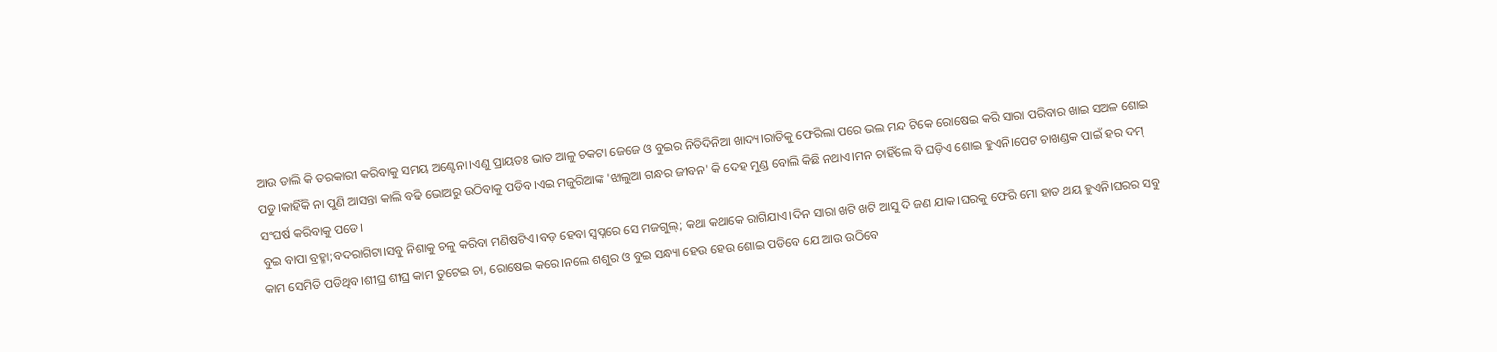ଆଉ ଡାଲି କି ତରକାରୀ କରିବାକୁ ସମୟ ଅଣ୍ଟେନା।ଏଣୁ ପ୍ରାୟତଃ ଭାତ ଆଳୁ ଚକଟା ଜେଜେ ଓ ବୁଇର ନିତିଦିନିଆ ଖାଦ୍ୟ।ରାତିକୁ ଫେରିଲା ପରେ ଭଲ ମନ୍ଦ ଟିକେ ରୋଷେଇ କରି ସାରା ପରିବାର ଖାଇ ସଅଳ ଶୋଇ ପଡୁ।କାହିଁକି ନା ପୁଣି ଆସନ୍ତା କାଲି ବଢି ଭୋଅରୁ ଉଠିବାକୁ ପଡିବ।ଏଇ ମଜୁରିଆଙ୍କ 'ଝାଲୁଆ ଗନ୍ଧର ଜୀବନ' କି ଦେହ ମୁଣ୍ଡ ବୋଲି କିଛି ନଥାଏ।ମନ ଚାହିଁଲେ ବି ଘଡ଼ିଏ ଶୋଇ ହୁଏନି।ପେଟ ଚାଖଣ୍ଡକ ପାଇଁ ହର ଦମ୍ ସଂଘର୍ଷ କରିବାକୁ ପଡେ।
ବୁଇ ବାପା ବ୍ରହ୍ମା;ବଦରାଗିଟା।ସବୁ ନିଶାକୁ ଚଳୁ କରିବା ମଣିଷଟିଏ।ବଡ଼ ହେବା ସ୍ୱପ୍ନରେ ସେ ମଜଗୁଲ୍; କଥା କଥାକେ ରାଗିଯାଏ।ଦିନ ସାରା ଖଟି ଖଟି ଆସୁ ଦି ଜଣ ଯାକ।ଘରକୁ ଫେରି ମୋ ହାତ ଥୟ ହୁଏନି।ଘରର ସବୁ କାମ ସେମିତି ପଡିଥିବ।ଶୀଘ୍ର ଶୀଘ୍ର କାମ ତୁଟେଇ ଚା, ରୋଷେଇ କରେ।ନଲେ ଶଶୁର ଓ ବୁଇ ସନ୍ଧ୍ୟା ହେଉ ହେଉ ଶୋଇ ପଡିବେ ଯେ ଆଉ ଉଠିବେ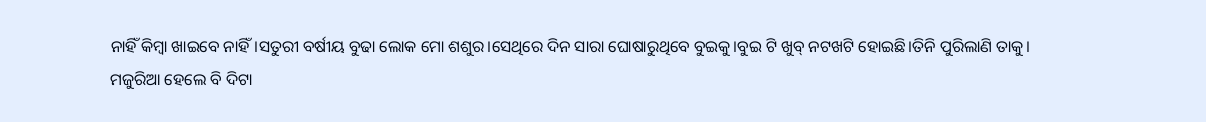ନାହିଁ କିମ୍ବା ଖାଇବେ ନାହିଁ।ସତୁରୀ ବର୍ଷୀୟ ବୁଢା ଲୋକ ମୋ ଶଶୁର।ସେଥିରେ ଦିନ ସାରା ଘୋଷାରୁଥିବେ ବୁଇକୁ।ବୁଇ ଟି ଖୁବ୍ ନଟଖଟି ହୋଇଛି।ତିନି ପୁରିଲାଣି ତାକୁ।
ମଜୁରିଆ ହେଲେ ବି ଦିଟା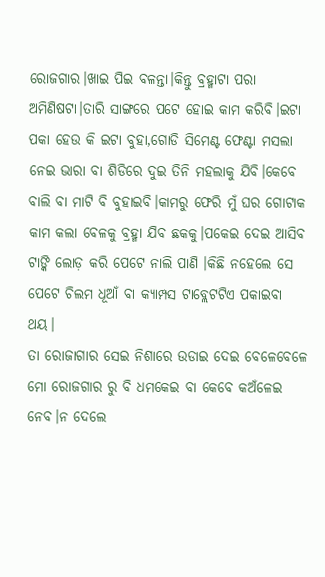ରୋଜଗାର।ଖାଇ ପିଇ ବଳନ୍ତା।କିନ୍ତୁ ବ୍ରହ୍ମାଟା ପରା ଅମିଣିଷଟା।ତାରି ସାଙ୍ଗରେ ପଟେ ହୋଇ କାମ କରିବି।ଇଟା ପକା ହେଉ କି ଇଟା ବୁହା,ଗୋଡି ସିମେଣ୍ଟ ଫେଣ୍ଟା ମସଲା ନେଇ ଭାରା ବା ଶିଡିରେ ଦୁଇ ତିନି ମହଲାକୁ ଯିବି।କେବେ ବାଲି ବା ମାଟି ବି ବୁହାଇବି।କାମରୁ ଫେରି ମୁଁ ଘର ଗୋଟାକ କାମ କଲା ବେଳକୁ ବ୍ରହ୍ମା ଯିବ ଛକକୁ।ପକେଇ ଦେଇ ଆସିବ ଟାଙ୍କି ଲୋଡ଼ କରି ପେଟେ ନାଲି ପାଣି ।କିଛି ନହେଲେ ସେ ପେଟେ ଚିଲମ ଧୂଆଁ ବା କ୍ୟାମ୍ପସ ଟାବ୍ଲେଟଟିଏ ପକାଇବା ଥୟ।
ତା ରୋଜାଗାର ସେଇ ନିଶାରେ ଉଡାଇ ଦେଇ ବେଳେବେଳେ ମୋ ରୋଜଗାର ରୁ ବି ଧମକେଇ ବା କେବେ କଅଁଳେଇ ନେବ।ନ ଦେଲେ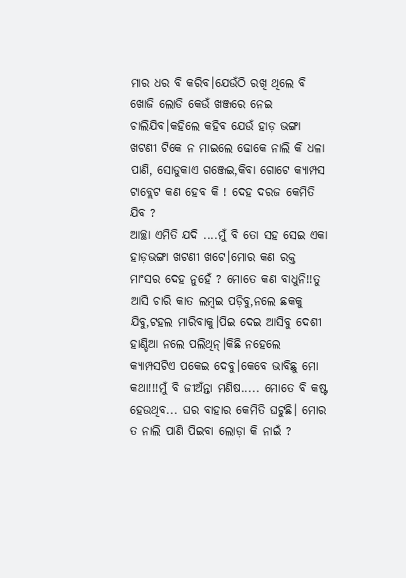ମାର ଧର ବି କରିବ।ଯେଉଁଠି ରଖି ଥିଲେ ବି ଖୋଜି ଲୋଡି କେଉଁ ଖଞ୍ଜରେ ନେଇ ଚାଲିଯିବ।କହିଲେ କହିବ ଯେଉଁ ହାଡ଼ ଭଙ୍ଗା ଖଟଣୀ ଟିକେ ନ ମାଇଲେ ଢୋକେ ନାଲି କି ଧଳା ପାଣି, ସୋଡୁକାଏ ଗଞ୍ଜେଇ,କିବା ଗୋଟେ କ୍ୟାମ୍ପସ ଟାବ୍ଲେଟ କଣ ହେବ କି ! ଦେହ ଦରଜ କେମିତି ଯିବ ?
ଆଚ୍ଛା ଏମିତି ଯଦି ....ମୁଁ ବି ତୋ ସହ ସେଇ ଏକା ହାଡ଼ଭଙ୍ଗା ଖଟଣୀ ଖଟେ।ମୋର କଣ ରକ୍ତ ମାଂସର ଦେହ ନୁହେଁ ? ମୋତେ କଣ ବାଧୁନି!!ତୁ ଆସି ଚାରି କାତ ଲମ୍ବଇ ପଡ଼ିବୁ,ନଲେ ଛକକୁ ଯିବୁ,ଟହଲ ମାରିବାକୁ।ପିଇ ଦେଇ ଆସିବୁ ଦେଶୀ ହାଣ୍ଡିଆ ନଲେ ପଲିଥିନ୍।କିଛି ନହେଲେ କ୍ୟାମ୍ପସଟିଏ ପକେଇ ଦେବୁ।କେବେ ଭାବିଛୁ ମୋ କଥା!!!ମୁଁ ବି ଜୀଅଁନ୍ତା ମଣିଷ..... ମୋତେ ବି କଷ୍ଟ ହେଉଥିବ... ଘର ବାହାର କେମିତି ଘଟୁଛି। ମୋର ତ ନାଲି ପାଣି ପିଇବା ଲୋଡ଼ା କି ନାଇଁ ?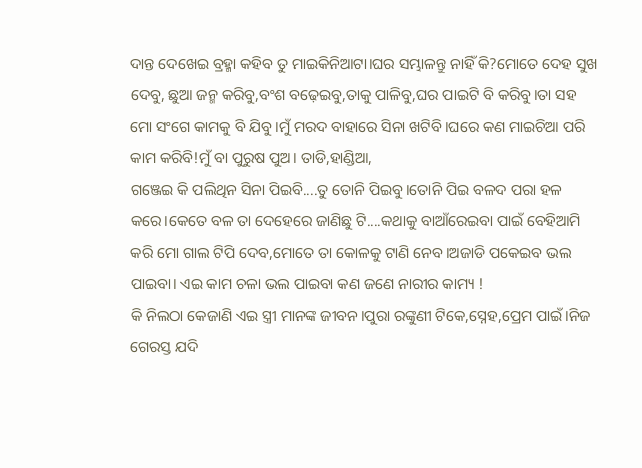ଦାନ୍ତ ଦେଖେଇ ବ୍ରହ୍ମା କହିବ ତୁ ମାଇକିନିଆଟା।ଘର ସମ୍ଭାଳନ୍ତୁ ନାହିଁ କି?ମୋତେ ଦେହ ସୁଖ ଦେବୁ, ଛୁଆ ଜନ୍ମ କରିବୁ,ବଂଶ ବଢ଼େଇବୁ,ତାକୁ ପାଳିବୁ,ଘର ପାଇଟି ବି କରିବୁ।ତା ସହ ମୋ ସଂଗେ କାମକୁ ବି ଯିବୁ।ମୁଁ ମରଦ ବାହାରେ ସିନା ଖଟିବି।ଘରେ କଣ ମାଇଚିଆ ପରି କାମ କରିବି!ମୁଁ ବା ପୁରୁଷ ପୁଅ। ତାଡି,ହାଣ୍ଡିଆ,
ଗଞ୍ଜେଇ କି ପଲିଥିନ ସିନା ପିଇବି....ତୁ ତୋନି ପିଇବୁ।ତୋନି ପିଇ ବଳଦ ପରା ହଳ କରେ।କେତେ ବଳ ତା ଦେହେରେ ଜାଣିଛୁ ଟି....କଥାକୁ ବାଆଁରେଇବା ପାଇଁ ବେହିଆମି କରି ମୋ ଗାଲ ଟିପି ଦେବ,ମୋତେ ତା କୋଳକୁ ଟାଣି ନେବ।ଅଜାଡି ପକେଇବ ଭଲ ପାଇବା। ଏଇ କାମ ଚଳା ଭଲ ପାଇବା କଣ ଜଣେ ନାରୀର କାମ୍ୟ !
କି ନିଲଠା କେଜାଣି ଏଇ ସ୍ତ୍ରୀ ମାନଙ୍କ ଜୀବନ।ପୁରା ରଙ୍କୁଣୀ ଟିକେ,ସ୍ନେହ,ପ୍ରେମ ପାଇଁ।ନିଜ ଗେରସ୍ତ ଯଦି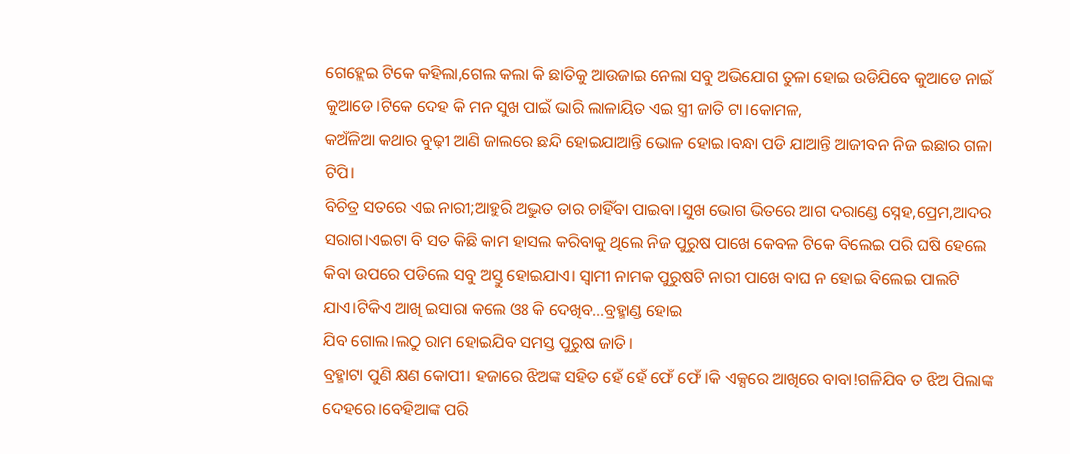ଗେହ୍ଲେଇ ଟିକେ କହିଲା,ଗେଲ କଲା କି ଛାତିକୁ ଆଉଜାଇ ନେଲା ସବୁ ଅଭିଯୋଗ ତୁଳା ହୋଇ ଉଡିଯିବେ କୁଆଡେ ନାଇଁ କୁଆଡେ।ଟିକେ ଦେହ କି ମନ ସୁଖ ପାଇଁ ଭାରି ଲାଳାୟିତ ଏଇ ସ୍ତ୍ରୀ ଜାତି ଟା।କୋମଳ,
କଅଁଳିଆ କଥାର ବୁଢ଼ୀ ଆଣି ଜାଲରେ ଛନ୍ଦି ହୋଇଯାଆନ୍ତି ଭୋଳ ହୋଇ।ବନ୍ଧା ପଡି ଯାଆନ୍ତି ଆଜୀବନ ନିଜ ଇଛାର ଗଳା ଟିପି।
ବିଚିତ୍ର ସତରେ ଏଇ ନାରୀ;ଆହୁରି ଅଦ୍ଭୁତ ତାର ଚାହିଁବା ପାଇବା।ସୁଖ ଭୋଗ ଭିତରେ ଆଗ ଦରାଣ୍ଡେ ସ୍ନେହ,ପ୍ରେମ,ଆଦର ସରାଗ।ଏଇଟା ବି ସତ କିଛି କାମ ହାସଲ କରିବାକୁ ଥିଲେ ନିଜ ପୁରୁଷ ପାଖେ କେବଳ ଟିକେ ବିଲେଇ ପରି ଘଷି ହେଲେ କିବା ଉପରେ ପଡିଲେ ସବୁ ଅସ୍ତୁ ହୋଇଯାଏ। ସ୍ୱାମୀ ନାମକ ପୁରୁଷଟି ନାରୀ ପାଖେ ବାଘ ନ ହୋଇ ବିଲେଇ ପାଲଟି ଯାଏ।ଟିକିଏ ଆଖି ଇସାରା କଲେ ଓଃ କି ଦେଖିବ...ବ୍ରହ୍ମାଣ୍ଡ ହୋଇ
ଯିବ ଗୋଲ।ଲଠୁ ରାମ ହୋଇଯିବ ସମସ୍ତ ପୁରୁଷ ଜାତି।
ବ୍ରହ୍ମାଟା ପୁଣି କ୍ଷଣ କୋପୀ। ହଜାରେ ଝିଅଙ୍କ ସହିତ ହେଁ ହେଁ ଫେଁ ଫେଁ।କି ଏକ୍ସରେ ଆଖିରେ ବାବା!ଗଳିଯିବ ତ ଝିଅ ପିଲାଙ୍କ ଦେହରେ।ବେହିଆଙ୍କ ପରି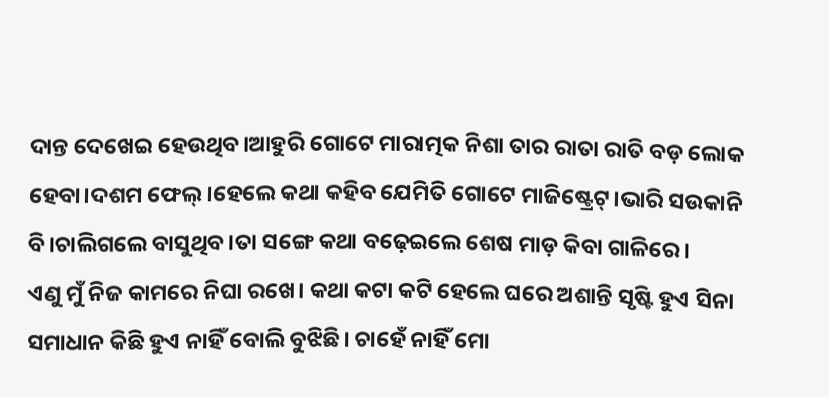ଦାନ୍ତ ଦେଖେଇ ହେଉଥିବ।ଆହୁରି ଗୋଟେ ମାରାତ୍ମକ ନିଶା ତାର ରାତା ରାତି ବଡ଼ ଲୋକ ହେବା।ଦଶମ ଫେଲ୍।ହେଲେ କଥା କହିବ ଯେମିତି ଗୋଟେ ମାଜିଷ୍ଟ୍ରେଟ୍।ଭାରି ସଉକାନି ବି।ଚାଲିଗଲେ ବାସୁଥିବ।ତା ସଙ୍ଗେ କଥା ବଢ଼େଇଲେ ଶେଷ ମାଡ଼ କିବା ଗାଳିରେ।
ଏଣୁ ମୁଁ ନିଜ କାମରେ ନିଘା ରଖେ। କଥା କଟା କଟି ହେଲେ ଘରେ ଅଶାନ୍ତି ସୃଷ୍ଟି ହୁଏ ସିନା ସମାଧାନ କିଛି ହୁଏ ନାହିଁ ବୋଲି ବୁଝିଛି। ଚାହେଁ ନାହିଁ ମୋ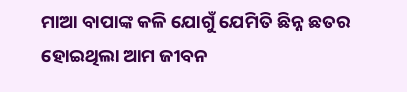ମାଆ ବାପାଙ୍କ କଳି ଯୋଗୁଁ ଯେମିତି ଛିନ୍ନ ଛତର ହୋଇଥିଲା ଆମ ଜୀବନ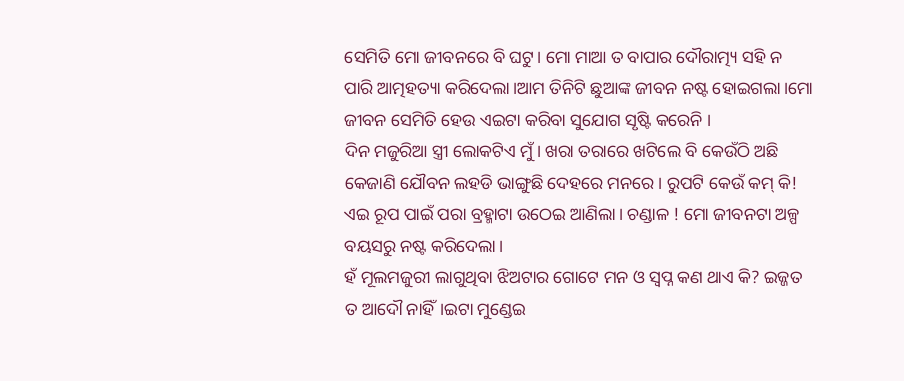ସେମିତି ମୋ ଜୀବନରେ ବି ଘଟୁ। ମୋ ମାଆ ତ ବାପାର ଦୌରାତ୍ମ୍ୟ ସହି ନ ପାରି ଆତ୍ମହତ୍ୟା କରିଦେଲା।ଆମ ତିନିଟି ଛୁଆଙ୍କ ଜୀବନ ନଷ୍ଟ ହୋଇଗଲା।ମୋ ଜୀବନ ସେମିତି ହେଉ ଏଇଟା କରିବା ସୁଯୋଗ ସୃଷ୍ଟି କରେନି ।
ଦିନ ମଜୁରିଆ ସ୍ତ୍ରୀ ଲୋକଟିଏ ମୁଁ। ଖରା ତରାରେ ଖଟିଲେ ବି କେଉଁଠି ଅଛି କେଜାଣି ଯୌବନ ଲହଡି ଭାଙ୍ଗୁଛି ଦେହରେ ମନରେ। ରୁପଟି କେଉଁ କମ୍ କି! ଏଇ ରୂପ ପାଇଁ ପରା ବ୍ରହ୍ମାଟା ଉଠେଇ ଆଣିଲା। ଚଣ୍ଡାଳ ! ମୋ ଜୀବନଟା ଅଳ୍ପ ବୟସରୁ ନଷ୍ଟ କରିଦେଲା।
ହଁ ମୂଲମଜୁରୀ ଲାଗୁଥିବା ଝିଅଟାର ଗୋଟେ ମନ ଓ ସ୍ବପ୍ନ କଣ ଥାଏ କି? ଇଜ୍ଜତ ତ ଆଦୌ ନାହିଁ।ଇଟା ମୁଣ୍ଡେଇ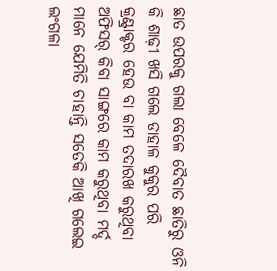ଛାତ ଉପରକୁ ଗଲା ବେଳେ ଦୈବାତ ଛାତିରୁ ଓନି କି ଶାଢ଼ୀ ଖସି ଗଲେ ଡାହାଳ କୁକୁର ପରି କ୍ରଣ୍ଟ୍ରାକ୍ଟର ହେଉ ବା କାମ ତଦାରଖ କରୁଥିବା ଅଫିସର୍ କିବା ସାଙ୍ଗରେ କାମ କରୁଥିବା ମର୍ଦ୍ଦ ମାନେ ଯେମିତି ଚାହାନ୍ତି ସତେକି ଆଖି ଗଲେଇ ଲଂଗଳା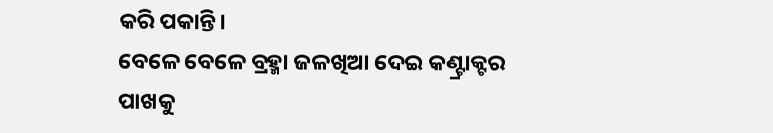କରି ପକାନ୍ତି।
ବେଳେ ବେଳେ ବ୍ରହ୍ମା ଜଳଖିଆ ଦେଇ କଣ୍ଟ୍ରାକ୍ଟର ପାଖକୁ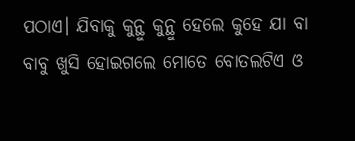ପଠାଏ। ଯିବାକୁ କୁନ୍ଥୁ କୁନ୍ଥୁ ହେଲେ କୁହେ ଯା ବା ବାବୁ ଖୁସି ହୋଇଗଲେ ମୋତେ ବୋତଲଟିଏ ଓ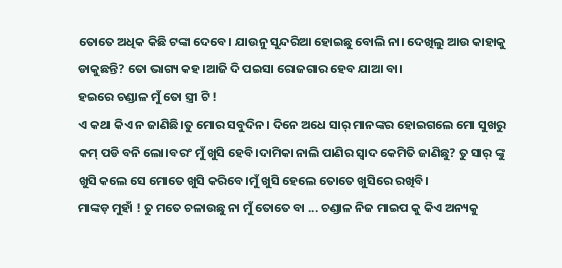ତୋତେ ଅଧିକ କିଛି ଟଙ୍କା ଦେବେ। ଯାଉନୁ ସୁନ୍ଦରିଆ ହୋଇଛୁ ବୋଲି ନା। ଦେଖିଲୁ ଆଉ କାହାକୁ ଡାକୁଛନ୍ତି? ତୋ ଭାଗ୍ୟ କହ।ଆଜି ଦି ପଇସା ରୋଜଗାର ହେବ ଯାଆ ବା।
ହଇରେ ଚଣ୍ଡାଳ ମୁଁ ତୋ ସ୍ତ୍ରୀ ଟି !
ଏ କଥା କିଏ ନ ଜାଣିଛି।ତୁ ମୋର ସବୁଦିନ। ଦିନେ ଅଧେ ସାର୍ ମାନଙ୍କର ହୋଇଗଲେ ମୋ ସୁଖରୁ କମ୍ ପଡି ବନି ଲୋ।ବରଂ ମୁଁ ଖୁସି ହେବି।ଦାମିକା ନାଲି ପାଣିର ସ୍ୱାଦ କେମିତି ଜାଣିଛୁ? ତୁ ସାର୍ ଙ୍କୁ ଖୁସି କଲେ ସେ ମୋତେ ଖୁସି କରିବେ।ମୁଁ ଖୁସି ହେଲେ ତୋତେ ଖୁସିରେ ରଖିବି।
ମାଙ୍କଡ଼ ମୁହାଁ ! ତୁ ମତେ ଚଳାଉଛୁ ନା ମୁଁ ତୋତେ ବା ... ଚଣ୍ଡାଳ ନିଜ ମାଇପ କୁ କିଏ ଅନ୍ୟକୁ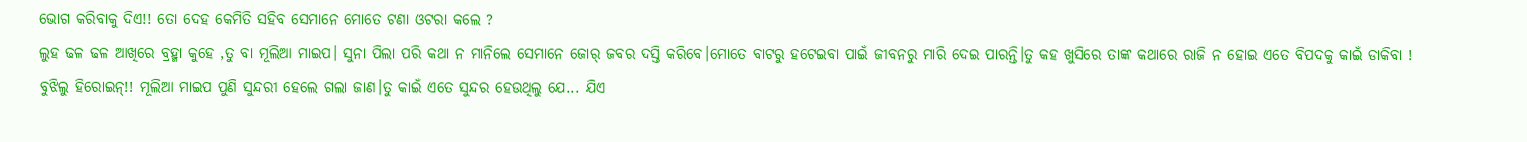ଭୋଗ କରିବାକୁ ଦିଏ!! ତୋ ଦେହ କେମିତି ସହିବ ସେମାନେ ମୋତେ ଟଣା ଓଟରା କଲେ ?
ଲୁହ ଢଳ ଢଳ ଆଖିରେ ବ୍ରହ୍ମା କୁହେ ,ତୁ ବା ମୂଲିଆ ମାଇପ। ସୁନା ପିଲା ପରି କଥା ନ ମାନିଲେ ସେମାନେ ଜୋର୍ ଜବର ଦସ୍ତି କରିବେ।ମୋତେ ବାଟରୁ ହଟେଇବା ପାଇଁ ଜୀବନରୁ ମାରି ଦେଇ ପାରନ୍ତି।ତୁ କହ ଖୁସିରେ ତାଙ୍କ କଥାରେ ରାଜି ନ ହୋଇ ଏତେ ବିପଦକୁ କାଇଁ ଡାକିବା !
ବୁଝିଲୁ ହିରୋଇନ୍!! ମୂଲିଆ ମାଇପ ପୁଣି ସୁନ୍ଦରୀ ହେଲେ ଗଲା ଜାଣ।ତୁ କାଇଁ ଏତେ ସୁନ୍ଦର ହେଉଥିଲୁ ଯେ... ଯିଏ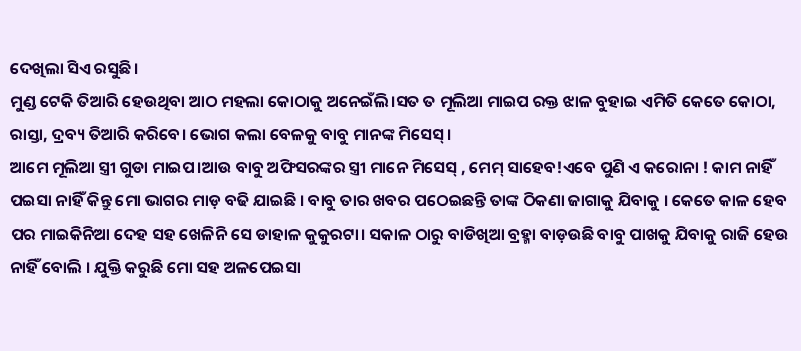ଦେଖିଲା ସିଏ ରସୁଛି।
ମୁଣ୍ଡ ଟେକି ତିଆରି ହେଉଥିବା ଆଠ ମହଲା କୋଠାକୁ ଅନେଇଁଲି।ସତ ତ ମୂଲିଆ ମାଇପ ରକ୍ତ ଝାଳ ବୁହାଇ ଏମିତି କେତେ କୋଠା, ରାସ୍ତା, ଦ୍ରବ୍ୟ ତିଆରି କରିବେ। ଭୋଗ କଲା ବେଳକୁ ବାବୁ ମାନଙ୍କ ମିସେସ୍।
ଆମେ ମୂଲିଆ ସ୍ତ୍ରୀ ଗୁଡା ମାଇପ।ଆଉ ବାବୁ ଅଫିସରଙ୍କର ସ୍ତ୍ରୀ ମାନେ ମିସେସ୍ , ମେମ୍ ସାହେବ!ଏବେ ପୁଣି ଏ କରୋନା ! କାମ ନାହିଁ ପଇସା ନାହିଁ କିନ୍ତୁ ମୋ ଭାଗର ମାଡ଼ ବଢି ଯାଇଛି । ବାବୁ ତାର ଖବର ପଠେଇଛନ୍ତି ତାଙ୍କ ଠିକଣା ଜାଗାକୁ ଯିବାକୁ । କେତେ କାଳ ହେବ ପର ମାଇକିନିଆ ଦେହ ସହ ଖେଳିନି ସେ ଡାହାଳ କୁକୁରଟା। ସକାଳ ଠାରୁ ବାଡିଖିଆ ବ୍ରହ୍ମା ବାଡ଼ଉଛି ବାବୁ ପାଖକୁ ଯିବାକୁ ରାଜି ହେଉ ନାହିଁ ବୋଲି । ଯୁକ୍ତି କରୁଛି ମୋ ସହ ଅଳପେଇସା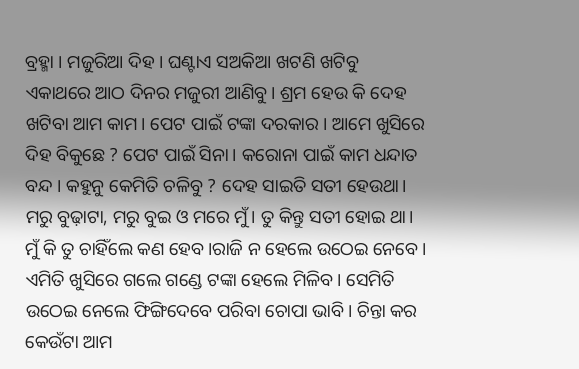ବ୍ରହ୍ମା । ମଜୁରିଆ ଦିହ । ଘଣ୍ଟାଏ ସଅକିଆ ଖଟଣି ଖଟିବୁ ଏକାଥରେ ଆଠ ଦିନର ମଜୁରୀ ଆଣିବୁ। ଶ୍ରମ ହେଉ କି ଦେହ ଖଟିବା ଆମ କାମ। ପେଟ ପାଇଁ ଟଙ୍କା ଦରକାର । ଆମେ ଖୁସିରେ ଦିହ ବିକୁଛେ ? ପେଟ ପାଇଁ ସିନା। କରୋନା ପାଇଁ କାମ ଧନ୍ଦାତ ବନ୍ଦ । କହୁନୁ କେମିତି ଚଳିବୁ ? ଦେହ ସାଇତି ସତୀ ହେଉଥା। ମରୁ ବୁଢ଼ାଟା, ମରୁ ବୁଇ ଓ ମରେ ମୁଁ। ତୁ କିନ୍ତୁ ସତୀ ହୋଇ ଥା।
ମୁଁ କି ତୁ ଚାହିଁଲେ କଣ ହେବ।ରାଜି ନ ହେଲେ ଉଠେଇ ନେବେ । ଏମିତି ଖୁସିରେ ଗଲେ ଗଣ୍ଡେ ଟଙ୍କା ହେଲେ ମିଳିବ। ସେମିତି ଉଠେଇ ନେଲେ ଫିଙ୍ଗିଦେବେ ପରିବା ଚୋପା ଭାବି। ଚିନ୍ତା କର କେଉଁଟା ଆମ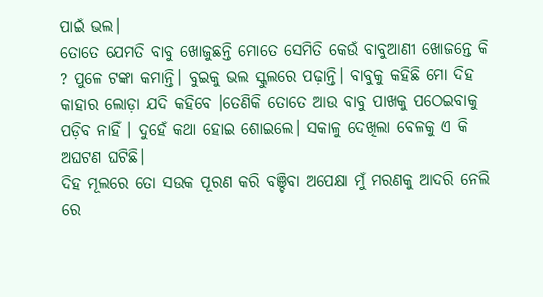ପାଇଁ ଭଲ।
ତୋତେ ଯେମତି ବାବୁ ଖୋଜୁଛନ୍ତି ମୋତେ ସେମିତି କେଉଁ ବାବୁଆଣୀ ଖୋଜନ୍ତେ କି ? ପୁଳେ ଟଙ୍କା କମାନ୍ତି। ବୁଇକୁ ଭଲ ସ୍କୁଲରେ ପଢ଼ାନ୍ତି। ବାବୁକୁ କହିଛି ମୋ ଦିହ କାହାର ଲୋଡ଼ା ଯଦି କହିବେ ।ତେଣିକି ତୋତେ ଆଉ ବାବୁ ପାଖକୁ ପଠେଇବାକୁ ପଡ଼ିବ ନାହିଁ । ଦୁହେଁ କଥା ହୋଇ ଶୋଇଲେ। ସକାଳୁ ଦେଖିଲା ବେଳକୁ ଏ କି ଅଘଟଣ ଘଟିଛି।
ଦିହ ମୂଲରେ ତୋ ସଉକ ପୂରଣ କରି ବଞ୍ଚିବା ଅପେକ୍ଷା ମୁଁ ମରଣକୁ ଆଦରି ନେଲି ରେ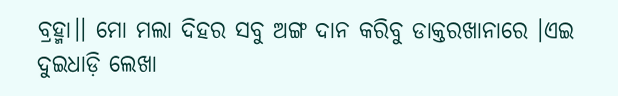ବ୍ରହ୍ମା।। ମୋ ମଲା ଦିହର ସବୁ ଅଙ୍ଗ ଦାନ କରିବୁ ଡାକ୍ତରଖାନାରେ ।ଏଇ ଦୁଇଧାଡ଼ି ଲେଖା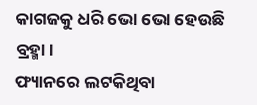କାଗଜକୁ ଧରି ଭୋ ଭୋ ହେଉଛି ବ୍ରହ୍ମା।
ଫ୍ୟାନରେ ଲଟକିଥିବା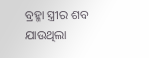ବ୍ରହ୍ମା ସ୍ତ୍ରୀର ଶବ ଯାଉଥିଲା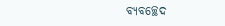ବ୍ୟବଚ୍ଛେଦ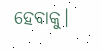ହେବାକୁ।